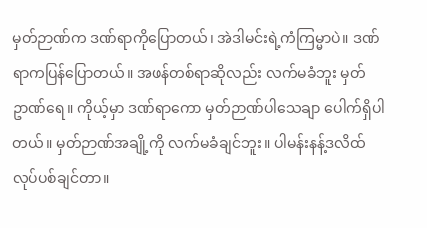မှတ်ဉာဏ်က ဒဏ်ရာကိုပြောတယ်၊ အဲဒါမင်းရဲ့ကံကြမ္မာပဲ။ ဒဏ်ရာကပြန်ပြောတယ်။ အဖန်တစ်ရာဆိုလည်း လက်မခံဘူး မှတ်ဥာဏ်ရေ။ ကိုယ့်မှာ ဒဏ်ရာကော မှတ်ဉာဏ်ပါသေချာ ပေါက်ရှိပါတယ်။ မှတ်ဉာဏ်အချို့ကို လက်မခံချင်ဘူး။ ပါမန်းနန့်ဒလိထ် လုပ်ပစ်ချင်တာ။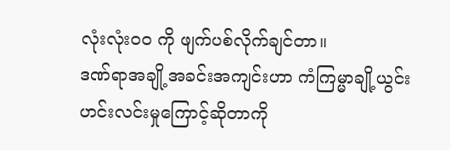လုံးလုံးဝဝ ကို ဖျက်ပစ်လိုက်ချင်တာ။
ဒဏ်ရာအချို့အခင်းအကျင်းဟာ ကံကြမ္မာချို့ယွင်း ဟင်းလင်းမှုကြောင့်ဆိုတာကို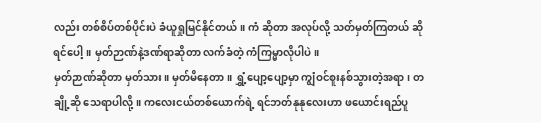လည်း တစ်စိပ်တစ်ပိုင်းပဲ ခံယူရှုမြင်နိုင်တယ်။ ကံ ဆိုတာ အလုပ်လို့ သတ်မှတ်ကြတယ် ဆိုရင်ပေါ့။ မှတ်ဉာဏ်နဲ့ဒဏ်ရာဆိုတာ လက်ခံတဲ့ ကံကြမ္မာလိုပါပဲ။
မှတ်ဉာဏ်ဆိုတာ မှတ်သား။ မှတ်မိနေတာ။ ရွှံ့ပျော့ပျော့မှာ ကျွံဝင်စူးနစ်သွားတဲ့အရာ၊ တချို့ဆို သေရာပါလို့။ ကလေးငယ်တစ်ယောက်ရဲ့ ရင်ဘတ်နုနုလေးဟာ ဖယောင်းရည်ပူ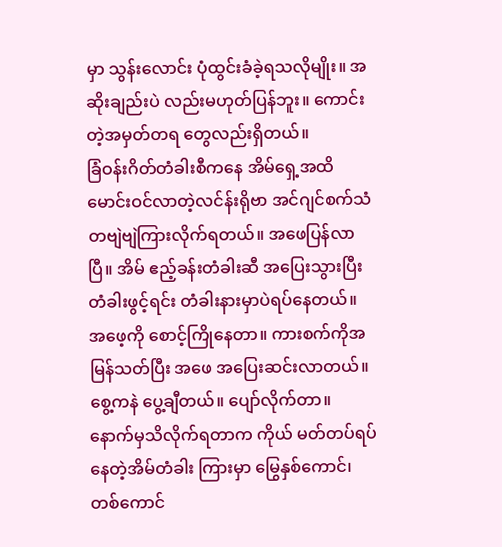မှာ သွန်းလောင်း ပုံထွင်းခံခဲ့ရသလိုမျိုး။ အဆိုးချည်းပဲ လည်းမဟုတ်ပြန်ဘူး။ ကောင်းတဲ့အမှတ်တရ တွေလည်းရှိတယ်။
ခြံဝန်းဂိတ်တံခါးစီကနေ အိမ်ရှေ့အထိ မောင်းဝင်လာတဲ့လင်န်းရိုဗာ အင်ဂျင်စက်သံ တဗျဲဗျဲကြားလိုက်ရတယ်။ အဖေပြန်လာပြီ။ အိမ် ဧည့်ခန်းတံခါးဆီ အပြေးသွားပြီး တံခါးဖွင့်ရင်း တံခါးနားမှာပဲရပ်နေတယ်။ အဖေ့ကို စောင့်ကြိုနေတာ။ ကားစက်ကိုအမြန်သတ်ပြီး အဖေ အပြေးဆင်းလာတယ်။ စွေ့ကနဲ ပွေ့ချီတယ်။ ပျော်လိုက်တာ။ နောက်မှသိလိုက်ရတာက ကိုယ် မတ်တပ်ရပ်နေတဲ့အိမ်တံခါး ကြားမှာ မြွေနှစ်ကောင်၊ တစ်ကောင်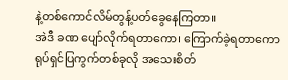နဲ့တစ်ကောင်လိမ်တွန့်ပတ်ခွေနေကြတာ။
အဲဒီ ခဏ ပျော်လိုက်ရတာကော၊ ကြောက်ခဲ့ရတာကော ရုပ်ရှင်ပြကွက်တစ်ခုလို အသေးစိတ်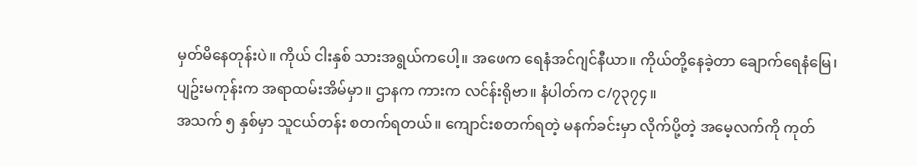မှတ်မိနေတုန်းပဲ။ ကိုယ် ငါးနှစ် သားအရွယ်ကပေါ့။ အဖေက ရေနံအင်ဂျင်နီယာ။ ကိုယ်တို့နေခဲ့တာ ချောက်ရေနံမြေ၊ ပျဥ်းမကုန်းက အရာထမ်းအိမ်မှာ။ ဌာနက ကားက လင်န်းရိုဗာ။ နံပါတ်က င/၇၃၇၄။
အသက် ၅ နှစ်မှာ သူငယ်တန်း စတက်ရတယ်။ ကျောင်းစတက်ရတဲ့ မနက်ခင်းမှာ လိုက်ပို့တဲ့ အမေ့လက်ကို ကုတ်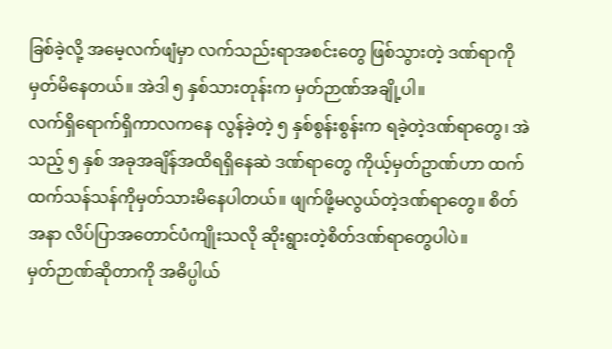ခြစ်ခဲ့လို့ အမေ့လက်ဖျံမှာ လက်သည်းရာအစင်းတွေ ဖြစ်သွားတဲ့ ဒဏ်ရာကို မှတ်မိနေတယ်။ အဲဒါ ၅ နှစ်သားတုန်းက မှတ်ဉာဏ်အချို့ပါ။
လက်ရှိရောက်ရှိကာလကနေ လွန်ခဲ့တဲ့ ၅ နှစ်စွန်းစွန်းက ရခဲ့တဲ့ဒဏ်ရာတွေ၊ အဲသည့် ၅ နှစ် အခုအချိန်အထိရရှိနေဆဲ ဒဏ်ရာတွေ ကိုယ့်မှတ်ဥာဏ်ဟာ ထက်ထက်သန်သန်ကိုမှတ်သားမိနေပါတယ်။ ဖျက်ဖို့မလွယ်တဲ့ဒဏ်ရာတွေ။ စိတ်အနာ လိပ်ပြာအတောင်ပံကျိုးသလို ဆိုးရွားတဲ့စိတ်ဒဏ်ရာတွေပါပဲ။
မှတ်ဉာဏ်ဆိုတာကို အဓိပ္ပါယ်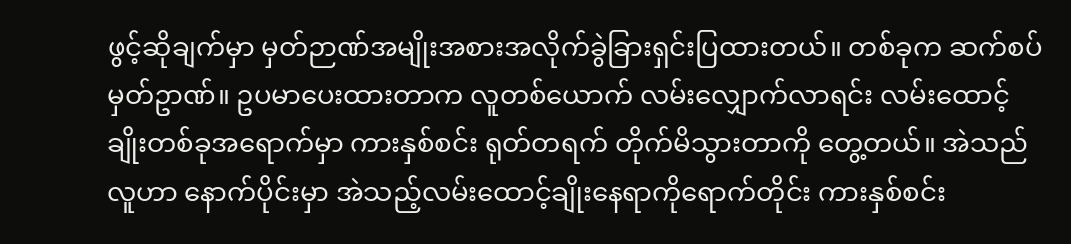ဖွင့်ဆိုချက်မှာ မှတ်ဉာဏ်အမျိုးအစားအလိုက်ခွဲခြားရှင်းပြထားတယ်။ တစ်ခုက ဆက်စပ်မှတ်ဥာဏ်။ ဥပမာပေးထားတာက လူတစ်ယောက် လမ်းလျှောက်လာရင်း လမ်းထောင့်ချိုးတစ်ခုအရောက်မှာ ကားနှစ်စင်း ရုတ်တရက် တိုက်မိသွားတာကို တွေ့တယ်။ အဲသည်လူဟာ နောက်ပိုင်းမှာ အဲသည့်လမ်းထောင့်ချိုးနေရာကိုရောက်တိုင်း ကားနှစ်စင်း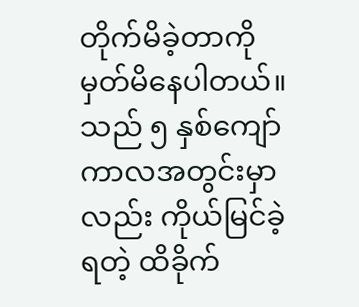တိုက်မိခဲ့တာကို မှတ်မိနေပါတယ်။
သည် ၅ နှစ်ကျော်ကာလအတွင်းမှာလည်း ကိုယ်မြင်ခဲ့ရတဲ့ ထိခိုက်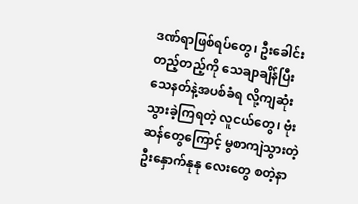ဒဏ်ရာဖြစ်ရပ်တွေ၊ ဦးခေါင်းတည့်တည့်ကို သေချာချိန်ပြီး သေနတ်နဲ့အပစ်ခံရ လို့ကျဆုံးသွားခဲ့ကြရတဲ့ လူငယ်တွေ၊ ဗုံးဆန်တွေကြောင့် မွစာကျဲသွားတဲ့ ဦးနှောက်နုနု လေးတွေ စတဲ့နာ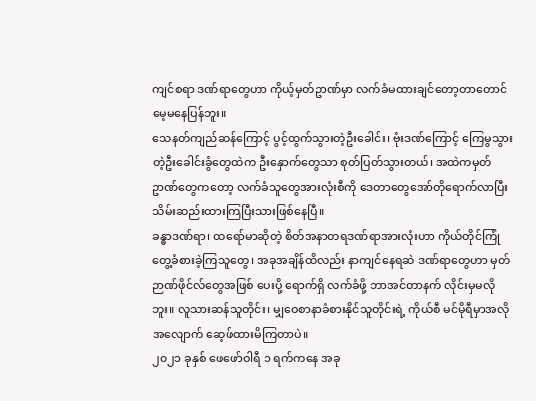ကျင်စရာ ဒဏ်ရာတွေဟာ ကိုယ့်မှတ်ဥာဏ်မှာ လက်ခံမထားချင်တော့တာတောင် မေ့မနေပြန်ဘူး။
သေနတ်ကျည်ဆန်ကြောင့် ပွင့်ထွက်သွားတဲ့ဦးခေါင်း၊ ဗုံးဒဏ်ကြောင့် ကြေမွသွားတဲ့ဦးခေါင်းခွံတွေထဲက ဦးနှောက်တွေသာ စုတ်ပြတ်သွားတယ်၊ အထဲကမှတ်ဥာဏ်တွေကတော့ လက်ခံသူတွေအားလုံးစီကို ဒေတာတွေအော်တိုရောက်လာပြီး သိမ်းဆည်းထားကြပြီးသားဖြစ်နေပြီ။
ခန္ဓာဒဏ်ရာ၊ ထရော်မာဆိုတဲ့ စိတ်အနာတရဒဏ်ရာအားလုံးဟာ ကိုယ်တိုင်ကြုံတွေ့ခံစားခဲ့ကြသူတွေ၊ အခုအချိန်ထိလည်း နာကျင်နေရဆဲ ဒဏ်ရာတွေဟာ မှတ်ဉာဏ်ဖိုင်လ်တွေအဖြစ် ပေးပို့ ရောက်ရှိ လက်ခံဖို့ ဘာအင်တာနက် လိုင်းမှမလိုဘူး။ လူသားဆန်သူတိုင်း၊ မျှဝေစာနာခံစားနိုင်သူတိုင်းရဲ့ ကိုယ်စီ မင်မိုရီမှာအလိုအလျောက် ဆေ့ဖ်ထားမိကြတာပဲ။
၂၀၂၁ ခုနှစ် ဖေဖော်ဝါရီ ၁ ရက်ကနေ အခု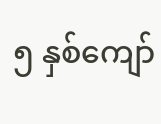၅ နှစ်ကျော်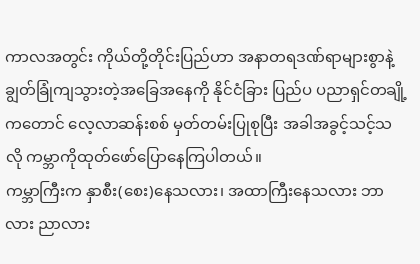ကာလအတွင်း ကိုယ်တို့တိုင်းပြည်ဟာ အနာတရဒဏ်ရာများစွာနဲ့ ချွတ်ခြုံကျသွားတဲ့အခြေအနေကို နိုင်ငံခြား ပြည်ပ ပညာရှင်တချို့ကတောင် လေ့လာဆန်းစစ် မှတ်တမ်းပြုစုပြီး အခါအခွင့်သင့်သလို ကမ္ဘာကိုထုတ်ဖော်ပြောနေကြပါတယ်။
ကမ္ဘာကြီးက နှာစီး(စေး)နေသလား၊ အထာကြီးနေသလား ဘာလား ညာလား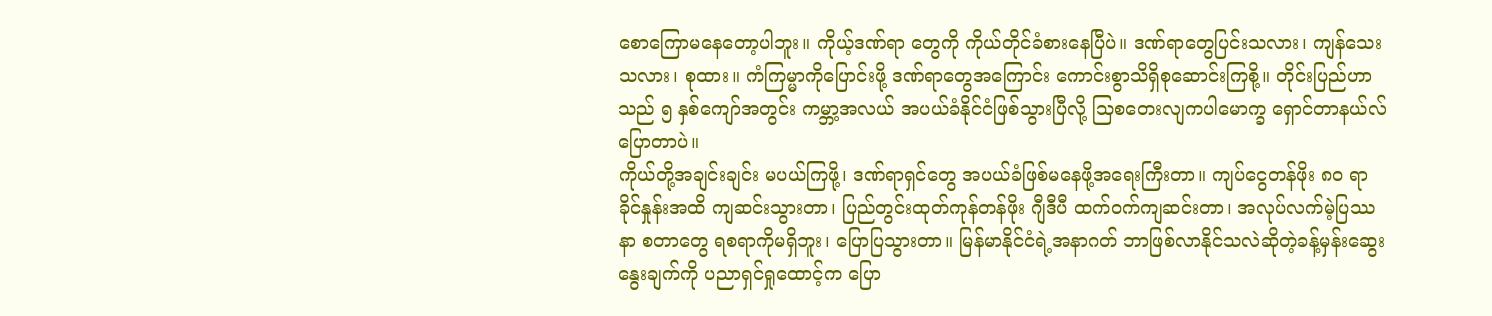စောကြောမနေတော့ပါဘူး။ ကိုယ့်ဒဏ်ရာ တွေကို ကိုယ်တိုင်ခံစားနေပြီပဲ။ ဒဏ်ရာတွေပြင်းသလား၊ ကျန်သေးသလား၊ စုထား။ ကံကြမ္မာကိုပြောင်းဖို့ ဒဏ်ရာတွေအကြောင်း ကောင်းစွာသိရှိစုဆောင်းကြစို့။ တိုင်းပြည်ဟာသည် ၅ နှစ်ကျော်အတွင်း ကမ္ဘာ့အလယ် အပယ်ခံနိုင်ငံဖြစ်သွားပြီလို့ သြစတေးလျကပါမောက္ခ ရှောင်တာနယ်လ် ပြောတာပဲ။
ကိုယ်တို့အချင်းချင်း မပယ်ကြဖို့၊ ဒဏ်ရာရှင်တွေ အပယ်ခံဖြစ်မနေဖို့အရေးကြီးတာ။ ကျပ်ငွေတန်ဖိုး ၈၀ ရာခိုင်နှုန်းအထိ ကျဆင်းသွားတာ၊ ပြည်တွင်းထုတ်ကုန်တန်ဖိုး ဂျီဒီပီ ထက်ဝက်ကျဆင်းတာ၊ အလုပ်လက်မဲ့ပြဿနာ စတာတွေ ရစရာကိုမရှိဘူး၊ ပြောပြသွားတာ။ မြန်မာနိုင်ငံရဲ့အနာဂတ် ဘာဖြစ်လာနိုင်သလဲဆိုတဲ့ခန့်မှန်းဆွေးနွေးချက်ကို ပညာရှင်ရှုထောင့်က ပြော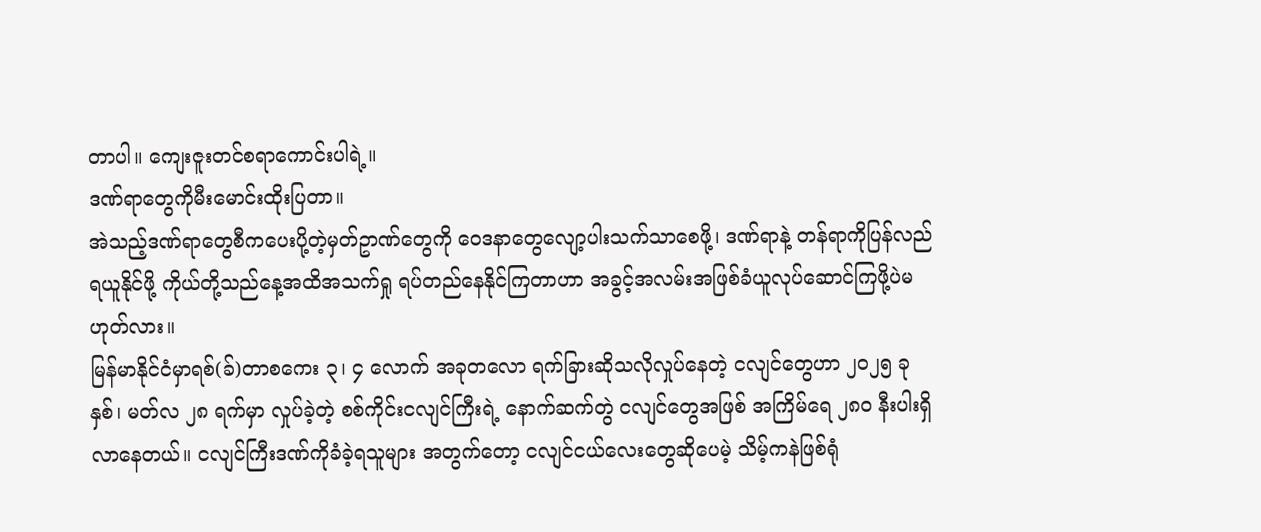တာပါ။ ကျေးဇူးတင်စရာကောင်းပါရဲ့။
ဒဏ်ရာတွေကိုမီးမောင်းထိုးပြတာ။
အဲသည့်ဒဏ်ရာတွေစီကပေးပို့တဲ့မှတ်ဥာဏ်တွေကို ဝေဒနာတွေလျော့ပါးသက်သာစေဖို့၊ ဒဏ်ရာနဲ့ တန်ရာကိုပြန်လည်ရယူနိုင်ဖို့ ကိုယ်တို့သည်နေ့အထိအသက်ရှု ရပ်တည်နေနိုင်ကြတာဟာ အခွင့်အလမ်းအဖြစ်ခံယူလုပ်ဆောင်ကြဖို့ပဲမဟုတ်လား။
မြန်မာနိုင်ငံမှာရစ်(ခ်)တာစကေး ၃၊ ၄ လောက် အခုတလော ရက်ခြားဆိုသလိုလှုပ်နေတဲ့ ငလျင်တွေဟာ ၂၀၂၅ ခုနှစ်၊ မတ်လ ၂၈ ရက်မှာ လှုပ်ခဲ့တဲ့ စစ်ကိုင်းငလျင်ကြီးရဲ့ နောက်ဆက်တွဲ ငလျင်တွေအဖြစ် အကြိမ်ရေ ၂၈၀ နီးပါးရှိလာနေတယ်။ ငလျင်ကြီးဒဏ်ကိုခံခဲ့ရသူများ အတွက်တော့ ငလျင်ငယ်လေးတွေဆိုပေမဲ့ သိမ့်ကနဲဖြစ်ရုံ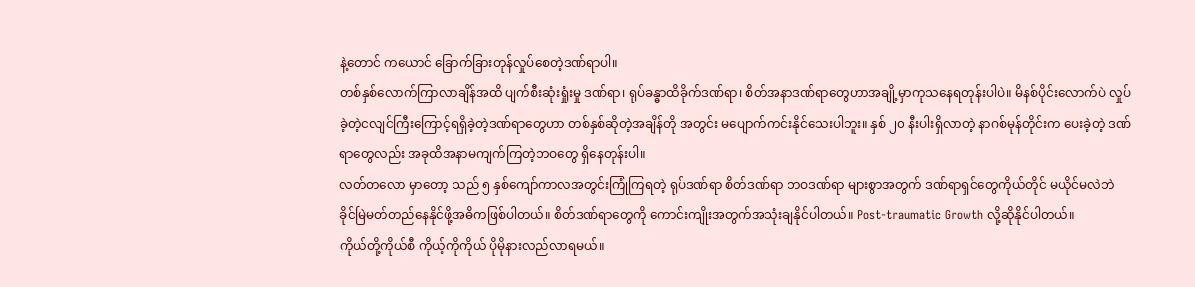နဲ့တောင် ကယောင် ခြောက်ခြားတုန်လှုပ်စေတဲ့ဒဏ်ရာပါ။
တစ်နှစ်လောက်ကြာလာချိန်အထိ ပျက်စီးဆုံးရှုံးမှု ဒဏ်ရာ၊ ရုပ်ခန္ဓာထိခိုက်ဒဏ်ရာ၊ စိတ်အနာဒဏ်ရာတွေဟာအချို့မှာကုသနေရတုန်းပါပဲ။ မိနစ်ပိုင်းလောက်ပဲ လှုပ်ခဲ့တဲ့ငလျင်ကြီးကြောင့်ရရှိခဲ့တဲ့ဒဏ်ရာတွေဟာ တစ်နှစ်ဆိုတဲ့အချိန်တို အတွင်း မပျောက်ကင်းနိုင်သေးပါဘူး။ နှစ် ၂၀ နီးပါးရှိလာတဲ့ နာဂစ်မုန်တိုင်းက ပေးခဲ့တဲ့ ဒဏ်ရာတွေလည်း အခုထိအနာမကျက်ကြတဲ့ဘဝတွေ ရှိနေတုန်းပါ။
လတ်တလော မှာတော့ သည် ၅ နှစ်ကျော်ကာလအတွင်းကြုံကြရတဲ့ ရုပ်ဒဏ်ရာ စိတ်ဒဏ်ရာ ဘဝဒဏ်ရာ များစွာအတွက် ဒဏ်ရာရှင်တွေကိုယ်တိုင် မယိုင်မလဲဘဲ ခိုင်မြဲမတ်တည်နေနိုင်ဖို့အဓိကဖြစ်ပါတယ်။ စိတ်ဒဏ်ရာတွေကို ကောင်းကျိုးအတွက်အသုံးချနိုင်ပါတယ်။ Post-traumatic Growth လို့ဆိုနိုင်ပါတယ်။
ကိုယ်တို့ကိုယ်စီ ကိုယ့်ကိုကိုယ် ပိုမိုနားလည်လာရမယ်။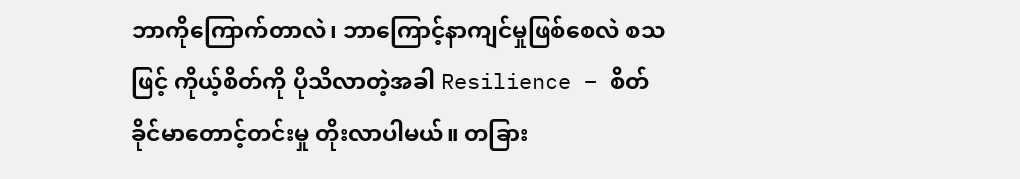ဘာကိုကြောက်တာလဲ၊ ဘာကြောင့်နာကျင်မှုဖြစ်စေလဲ စသဖြင့် ကိုယ့်စိတ်ကို ပိုသိလာတဲ့အခါ Resilience – စိတ်ခိုင်မာတောင့်တင်းမှု တိုးလာပါမယ်။ တခြား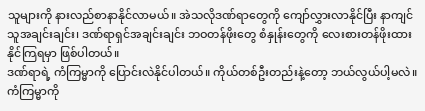သူများကို နားလည်စာနာနိုင်လာမယ်။ အဲသလိုဒဏ်ရာတွေကို ကျော်လွှားလာနိုင်ပြီး နာကျင်သူအချင်းချင်း၊ ဒဏ်ရာရှင်အချင်းချင်း ဘဝတန်ဖိုးတွေ စံနှုန်းတွေကို လေးစားတန်ဖိုးထားနိုင်ကြရမှာ ဖြစ်ပါတယ်။
ဒဏ်ရာရဲ့ ကံကြမ္မာကို ပြောင်းလဲနိုင်ပါတယ်။ ကိုယ်တစ်ဦးတည်းနဲ့တော့ ဘယ်လွယ်ပါ့မလဲ။ ကံကြမ္မာကို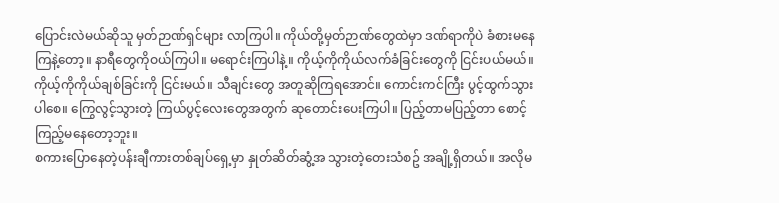ပြောင်းလဲမယ်ဆိုသူ မှတ်ဉာဏ်ရှင်များ လာကြပါ။ ကိုယ်တို့မှတ်ဉာဏ်တွေထဲမှာ ဒဏ်ရာကိုပဲ ခံစားမနေကြနဲ့တော့။ နာရီတွေကိုဝယ်ကြပါ။ မရောင်းကြပါနဲ့။ ကိုယ့်ကိုကိုယ်လက်ခံခြင်းတွေကို ငြင်းပယ်မယ်။ ကိုယ့်ကိုကိုယ်ချစ်ခြင်းကို ငြင်းမယ်။ သီချင်းတွေ အတူဆိုကြရအောင်။ ကောင်းကင်ကြီး ပွင့်ထွက်သွားပါစေ။ ကြွေလွင့်သွားတဲ့ ကြယ်ပွင့်လေးတွေအတွက် ဆုတောင်းပေးကြပါ။ ပြည့်တာမပြည့်တာ စောင့်ကြည့်မနေတော့ဘူး။
စကားပြောနေတဲ့ပန်းချီကားတစ်ချပ်ရှေ့မှာ နှုတ်ဆိတ်ဆွံ့အ သွားတဲ့တေးသံစဥ် အချို့ရှိတယ်။ အလိုမ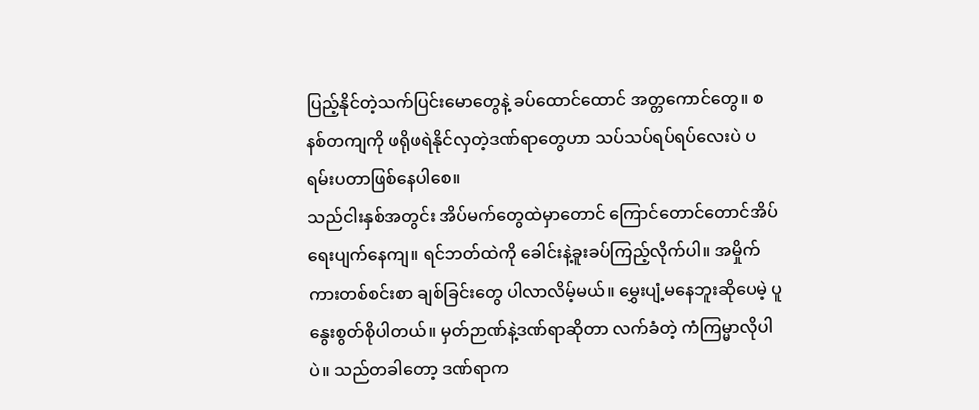ပြည့်နိုင်တဲ့သက်ပြင်းမောတွေနဲ့ ခပ်ထောင်ထောင် အတ္တကောင်တွေ။ စနစ်တကျကို ဖရိုဖရဲနိုင်လှတဲ့ဒဏ်ရာတွေဟာ သပ်သပ်ရပ်ရပ်လေးပဲ ပရမ်းပတာဖြစ်နေပါစေ။
သည်ငါးနှစ်အတွင်း အိပ်မက်တွေထဲမှာတောင် ကြောင်တောင်တောင်အိပ်ရေးပျက်နေကျ။ ရင်ဘတ်ထဲကို ခေါင်းနဲ့ခူးခပ်ကြည့်လိုက်ပါ။ အမှိုက်ကားတစ်စင်းစာ ချစ်ခြင်းတွေ ပါလာလိမ့်မယ်။ မွှေးပျံ့မနေဘူးဆိုပေမဲ့ ပူနွေးစွတ်စိုပါတယ်။ မှတ်ဉာဏ်နဲ့ဒဏ်ရာဆိုတာ လက်ခံတဲ့ ကံကြမ္မာလိုပါပဲ။ သည်တခါတော့ ဒဏ်ရာက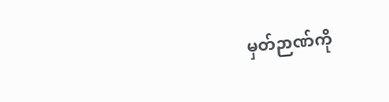မှတ်ဉာဏ်ကို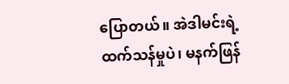ပြောတယ်။ အဲဒါမင်းရဲ့ထက်သန်မှုပဲ၊ မနက်ဖြန်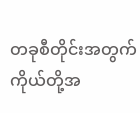တခုစီတိုင်းအတွက် ကိုယ်တို့အ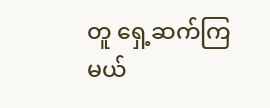တူ ရှေ့ဆက်ကြမယ်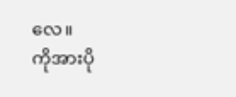လေ။
ကိုအားပို